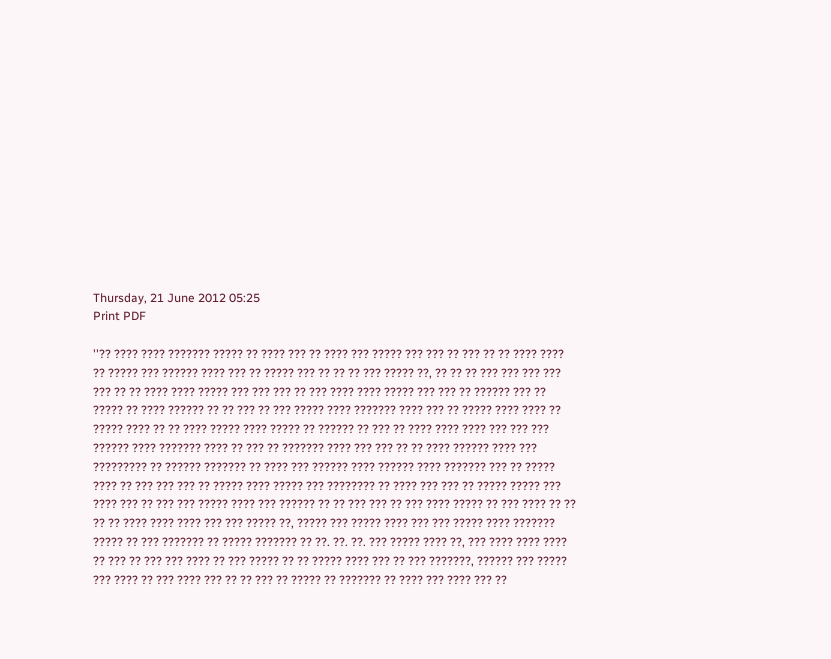Thursday, 21 June 2012 05:25
Print PDF

''?? ???? ???? ??????? ????? ?? ???? ??? ?? ???? ??? ????? ??? ??? ?? ??? ?? ?? ???? ???? ?? ????? ??? ?????? ???? ??? ?? ????? ??? ?? ?? ?? ??? ????? ??, ?? ?? ?? ??? ??? ??? ??? ??? ?? ?? ???? ???? ????? ??? ??? ??? ?? ??? ???? ???? ????? ??? ??? ?? ?????? ??? ?? ????? ?? ???? ?????? ?? ?? ??? ?? ??? ????? ???? ??????? ???? ??? ?? ????? ???? ???? ?? ????? ???? ?? ?? ???? ????? ???? ????? ?? ?????? ?? ??? ?? ???? ???? ???? ??? ??? ??? ?????? ???? ??????? ???? ?? ??? ?? ??????? ???? ??? ??? ?? ?? ???? ?????? ???? ??? ????????? ?? ?????? ??????? ?? ???? ??? ?????? ???? ?????? ???? ??????? ??? ?? ????? ???? ?? ??? ??? ??? ?? ????? ???? ????? ??? ???????? ?? ???? ??? ??? ?? ????? ????? ??? ???? ??? ?? ??? ??? ????? ???? ??? ?????? ?? ?? ??? ??? ?? ??? ???? ????? ?? ??? ???? ?? ?? ?? ?? ???? ???? ???? ??? ??? ????? ??, ????? ??? ????? ???? ??? ??? ????? ???? ??????? ????? ?? ??? ??????? ?? ????? ??????? ?? ??. ??. ??. ??? ????? ???? ??, ??? ???? ???? ???? ?? ??? ?? ??? ??? ???? ?? ??? ????? ?? ?? ????? ???? ??? ?? ??? ???????, ?????? ??? ????? ??? ???? ?? ??? ???? ??? ?? ?? ??? ?? ????? ?? ??????? ?? ???? ??? ???? ??? ??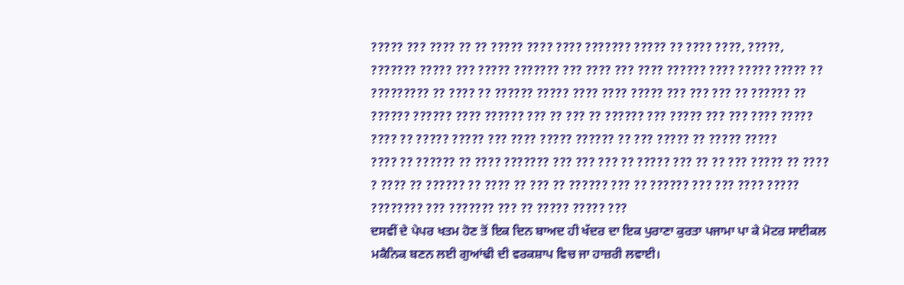????? ??? ???? ?? ?? ????? ???? ???? ??????? ????? ?? ???? ????, ?????, ??????? ????? ??? ????? ??????? ??? ???? ??? ???? ?????? ???? ????? ????? ?? ????????? ?? ???? ?? ?????? ????? ???? ???? ????? ??? ??? ??? ?? ?????? ?? ?????? ?????? ???? ?????? ??? ?? ??? ?? ?????? ??? ????? ??? ??? ???? ????? ???? ?? ????? ????? ??? ???? ????? ?????? ?? ??? ????? ?? ????? ?????
???? ?? ?????? ?? ???? ??????? ??? ??? ??? ?? ????? ??? ?? ?? ??? ????? ?? ???? ? ???? ?? ?????? ?? ???? ?? ??? ?? ?????? ??? ?? ?????? ??? ??? ???? ????? ???????? ??? ??????? ??? ?? ????? ????? ???
ਦਸਵੀਂ ਦੇ ਪੇਪਰ ਖਤਮ ਹੋਣ ਤੋਂ ਇਕ ਦਿਨ ਬਾਅਦ ਹੀ ਖੱਦਰ ਦਾ ਇਕ ਪੁਰਾਣਾ ਕੁਰਤਾ ਪਜਾਮਾ ਪਾ ਕੇ ਮੋਟਰ ਸਾਈਕਲ ਮਕੈਨਿਕ ਬਣਨ ਲਈ ਗੁਆਂਢੀ ਦੀ ਵਰਕਸ਼ਾਪ ਵਿਚ ਜਾ ਹਾਜ਼ਰੀ ਲਵਾਈ।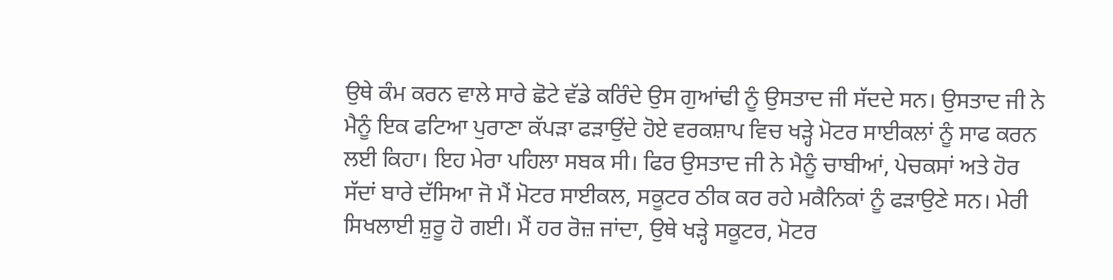ਉਥੇ ਕੰਮ ਕਰਨ ਵਾਲੇ ਸਾਰੇ ਛੋਟੇ ਵੱਡੇ ਕਰਿੰਦੇ ਉਸ ਗੁਆਂਢੀ ਨੂੰ ਉਸਤਾਦ ਜੀ ਸੱਦਦੇ ਸਨ। ਉਸਤਾਦ ਜੀ ਨੇ ਮੈਨੂੰ ਇਕ ਫਟਿਆ ਪੁਰਾਣਾ ਕੱਪੜਾ ਫੜਾਉਂਦੇ ਹੋਏ ਵਰਕਸ਼ਾਪ ਵਿਚ ਖੜ੍ਹੇ ਮੋਟਰ ਸਾਈਕਲਾਂ ਨੂੰ ਸਾਫ ਕਰਨ ਲਈ ਕਿਹਾ। ਇਹ ਮੇਰਾ ਪਹਿਲਾ ਸਬਕ ਸੀ। ਫਿਰ ਉਸਤਾਦ ਜੀ ਨੇ ਮੈਨੂੰ ਚਾਬੀਆਂ, ਪੇਚਕਸਾਂ ਅਤੇ ਹੋਰ ਸੱਦਾਂ ਬਾਰੇ ਦੱਸਿਆ ਜੋ ਮੈਂ ਮੋਟਰ ਸਾਈਕਲ, ਸਕੂਟਰ ਠੀਕ ਕਰ ਰਹੇ ਮਕੈਨਿਕਾਂ ਨੂੰ ਫੜਾਉਣੇ ਸਨ। ਮੇਰੀ ਸਿਖਲਾਈ ਸ਼ੁਰੂ ਹੋ ਗਈ। ਮੈਂ ਹਰ ਰੋਜ਼ ਜਾਂਦਾ, ਉਥੇ ਖੜ੍ਹੇ ਸਕੂਟਰ, ਮੋਟਰ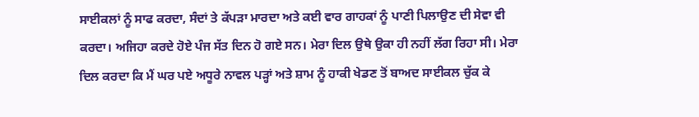ਸਾਈਕਲਾਂ ਨੂੰ ਸਾਫ ਕਰਦਾ, ਸੰਦਾਂ ਤੇ ਕੱਪੜਾ ਮਾਰਦਾ ਅਤੇ ਕਈ ਵਾਰ ਗਾਹਕਾਂ ਨੂੰ ਪਾਣੀ ਪਿਲਾਉਣ ਦੀ ਸੇਵਾ ਵੀ ਕਰਦਾ। ਅਜਿਹਾ ਕਰਦੇ ਹੋਏ ਪੰਜ ਸੱਤ ਦਿਨ ਹੋ ਗਏ ਸਨ। ਮੇਰਾ ਦਿਲ ਉਥੇ ਉਕਾ ਹੀ ਨਹੀਂ ਲੱਗ ਰਿਹਾ ਸੀ। ਮੇਰਾ ਦਿਲ ਕਰਦਾ ਕਿ ਮੈਂ ਘਰ ਪਏ ਅਧੂਰੇ ਨਾਵਲ ਪੜ੍ਹਾਂ ਅਤੇ ਸ਼ਾਮ ਨੂੰ ਹਾਕੀ ਖੇਡਣ ਤੋਂ ਬਾਅਦ ਸਾਈਕਲ ਚੁੱਕ ਕੇ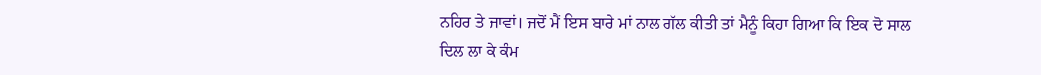ਨਹਿਰ ਤੇ ਜਾਵਾਂ। ਜਦੋਂ ਮੈਂ ਇਸ ਬਾਰੇ ਮਾਂ ਨਾਲ ਗੱਲ ਕੀਤੀ ਤਾਂ ਮੈਨੂੰ ਕਿਹਾ ਗਿਆ ਕਿ ਇਕ ਦੋ ਸਾਲ ਦਿਲ ਲਾ ਕੇ ਕੰਮ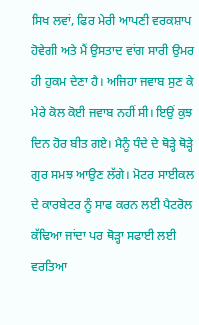ਸਿਖ ਲਵਾਂ, ਫਿਰ ਮੇਰੀ ਆਪਣੀ ਵਰਕਸ਼ਾਪ ਹੋਵੇਗੀ ਅਤੇ ਮੈਂ ਉਸਤਾਦ ਵਾਂਗ ਸਾਰੀ ਉਮਰ ਹੀ ਹੁਕਮ ਦੇਣਾ ਹੈ। ਅਜਿਹਾ ਜਵਾਬ ਸੁਣ ਕੇ ਮੇਰੇ ਕੋਲ ਕੋਈ ਜਵਾਬ ਨਹੀਂ ਸੀ। ਇਉਂ ਕੁਝ ਦਿਨ ਹੋਰ ਬੀਤ ਗਏ। ਮੈਨੂੰ ਧੰਦੇ ਦੇ ਥੋੜ੍ਹੇ ਥੋੜ੍ਹੇ ਗੁਰ ਸਮਝ ਆਉਣ ਲੱਗੇ। ਮੋਟਰ ਸਾਈਕਲ ਦੇ ਕਾਰਬੇਟਰ ਨੂੰ ਸਾਫ ਕਰਨ ਲਈ ਪੈਟਰੋਲ ਕੱਢਿਆ ਜਾਂਦਾ ਪਰ ਥੋੜ੍ਹਾ ਸਫਾਈ ਲਈ ਵਰਤਿਆ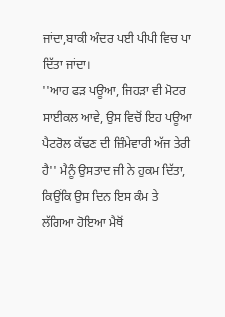ਜਾਂਦਾ,ਬਾਕੀ ਅੰਦਰ ਪਈ ਪੀਪੀ ਵਿਚ ਪਾ ਦਿੱਤਾ ਜਾਂਦਾ।
''ਆਹ ਫੜ ਪਊਆ, ਜਿਹੜਾ ਵੀ ਮੋਟਰ ਸਾਈਕਲ ਆਵੇ, ਉਸ ਵਿਚੋਂ ਇਹ ਪਊਆ ਪੈਟਰੋਲ ਕੱਢਣ ਦੀ ਜ਼ਿੰਮੇਵਾਰੀ ਅੱਜ ਤੇਰੀ ਹੈ'' ਮੈਨੂੰ ਉਸਤਾਦ ਜੀ ਨੇ ਹੁਕਮ ਦਿੱਤਾ, ਕਿਉਂਕਿ ਉਸ ਦਿਨ ਇਸ ਕੰਮ ਤੇ ਲੱਗਿਆ ਹੋਇਆ ਮੈਥੋਂ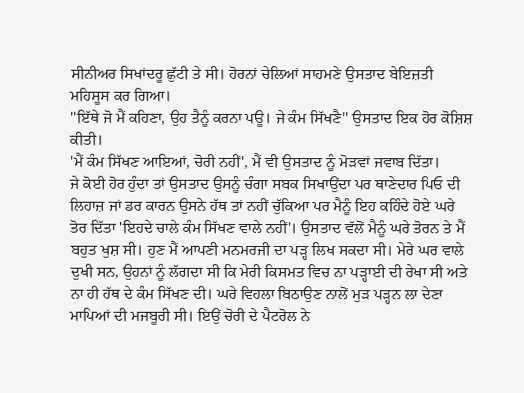ਸੀਨੀਅਰ ਸਿਖਾਂਦਰੂ ਛੁੱਟੀ ਤੇ ਸੀ। ਹੋਰਨਾਂ ਚੇਲਿਆਂ ਸਾਹਮਣੇ ਉਸਤਾਦ ਬੇਇਜ਼ਤੀ ਮਹਿਸੂਸ ਕਰ ਗਿਆ।
''ਇੱਥੇ ਜੋ ਮੈਂ ਕਹਿਣਾ, ਉਹ ਤੈਨੂੰ ਕਰਨਾ ਪਊ। ਜੇ ਕੰਮ ਸਿੱਖਣੈ'' ਉਸਤਾਦ ਇਕ ਹੋਰ ਕੋਸ਼ਿਸ਼ ਕੀਤੀ।
'ਮੈਂ ਕੰਮ ਸਿੱਖਣ ਆਇਆਂ, ਚੋਰੀ ਨਹੀਂ', ਮੈਂ ਵੀ ਉਸਤਾਦ ਨੂੰ ਮੋੜਵਾਂ ਜਵਾਬ ਦਿੱਤਾ।
ਜੇ ਕੋਈ ਹੋਰ ਹੁੰਦਾ ਤਾਂ ਉਸਤਾਦ ਉਸਨੂੰ ਚੰਗਾ ਸਬਕ ਸਿਖਾਉਂਦਾ ਪਰ ਥਾਣੇਦਾਰ ਪਿਓ ਦੀ ਲਿਹਾਜ਼ ਜਾਂ ਡਰ ਕਾਰਨ ਉਸਨੇ ਹੱਥ ਤਾਂ ਨਹੀਂ ਚੁੱਕਿਆ ਪਰ ਮੈਨੂੰ ਇਹ ਕਹਿੰਦੇ ਹੋਏ ਘਰੇ ਤੋਰ ਦਿੱਤਾ 'ਇਹਦੇ ਚਾਲੇ ਕੰਮ ਸਿੱਖਣ ਵਾਲੇ ਨਹੀਂ'। ਉਸਤਾਦ ਵੱਲੋਂ ਮੈਨੂੰ ਘਰੇ ਤੋਰਨ ਤੇ ਮੈਂ ਬਹੁਤ ਖੁਸ਼ ਸੀ। ਹੁਣ ਮੈਂ ਆਪਣੀ ਮਨਮਰਜੀ ਦਾ ਪੜ੍ਹ ਲਿਖ ਸਕਦਾ ਸੀ। ਮੇਰੇ ਘਰ ਵਾਲੇ ਦੁਖੀ ਸਨ, ਉਹਨਾਂ ਨੂੰ ਲੱਗਦਾ ਸੀ ਕਿ ਮੇਰੀ ਕਿਸਮਤ ਵਿਚ ਨਾ ਪੜ੍ਹਾਈ ਦੀ ਰੇਖਾ ਸੀ ਅਤੇ ਨਾ ਹੀ ਹੱਥ ਦੇ ਕੰਮ ਸਿੱਖਣ ਦੀ। ਘਰੇ ਵਿਹਲਾ ਬਿਠਾਉਣ ਨਾਲੋਂ ਮੁੜ ਪੜ੍ਹਨ ਲਾ ਦੇਣਾ ਮਾਪਿਆਂ ਦੀ ਮਜਬੂਰੀ ਸੀ। ਇਉਂ ਚੋਰੀ ਦੇ ਪੈਟਰੋਲ ਨੇ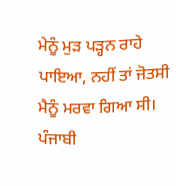ਮੇਨੂੰ ਮੁੜ ਪੜ੍ਹਨ ਰਾਹੇ ਪਾਇਆ, ਨਹੀਂ ਤਾਂ ਜੋਤਸੀ ਮੈਨੂੰ ਮਰਵਾ ਗਿਆ ਸੀ।
ਪੰਜਾਬੀ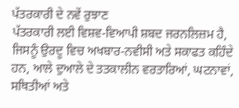ਪੱਤਰਕਾਰੀ ਦੇ ਨਵੇਂ ਰੁਝਾਣ
ਪੱਤਰਕਾਰੀ ਲਈ ਵਿਸ਼ਵ-ਵਿਆਪੀ ਸ਼ਬਦ ਜਰਨਲਿਜ਼ਮ ਹੈ, ਜਿਸਨੂੰ ਉਰਦੂ ਵਿਚ ਅਖਬਾਰ-ਨਵੀਸੀ ਅਤੇ ਸਕਾਫਤ ਕਹਿੰਦੇ ਹਨ, ਆਲੇ ਦੁਆਲੇ ਦੇ ਤਤਕਾਲੀਨ ਵਰਤਾਰਿਆਂ, ਘਟਨਾਵਾਂ, ਸਥਿਤੀਆਂ ਅਤੇ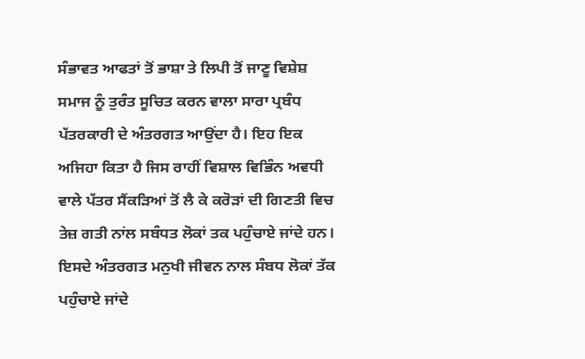ਸੰਭਾਵਤ ਆਫਤਾਂ ਤੋਂ ਭਾਸ਼ਾ ਤੇ ਲਿਪੀ ਤੋਂ ਜਾਣੂ ਵਿਸ਼ੇਸ਼ ਸਮਾਜ ਨੂੰ ਤੁਰੰਤ ਸੂਚਿਤ ਕਰਨ ਵਾਲਾ ਸਾਰਾ ਪ੍ਰਬੰਧ ਪੱਤਰਕਾਰੀ ਦੇ ਅੰਤਰਗਤ ਆਉਂਦਾ ਹੈ। ਇਹ ਇਕ ਅਜਿਹਾ ਕਿਤਾ ਹੈ ਜਿਸ ਰਾਹੀਂ ਵਿਸ਼ਾਲ ਵਿਭਿੰਨ ਅਵਧੀ ਵਾਲੇ ਪੱਤਰ ਸੈਂਕੜਿਆਂ ਤੋਂ ਲੈ ਕੇ ਕਰੋੜਾਂ ਦੀ ਗਿਣਤੀ ਵਿਚ ਤੇਜ਼ ਗਤੀ ਨਾਂਲ ਸਬੰਧਤ ਲੋਕਾਂ ਤਕ ਪਹੁੰਚਾਏ ਜਾਂਦੇ ਹਨ। ਇਸਦੇ ਅੰਤਰਗਤ ਮਨੁਖੀ ਜੀਵਨ ਨਾਲ ਸੰਬਧ ਲੋਕਾਂ ਤੱਕ ਪਹੁੰਚਾਏ ਜਾਂਦੇ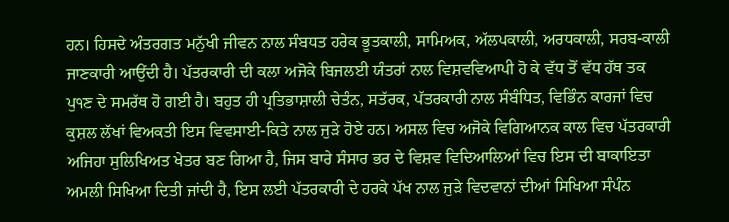ਹਨ। ਹਿਸਦੇ ਅੰਤਰਗਤ ਮਨੁੱਖੀ ਜੀਵਨ ਨਾਲ ਸੰਬਧਤ ਹਰੇਕ ਭੂਤਕਾਲੀ, ਸਾਮਿਅਕ, ਅੱਲਪਕਾਲੀ, ਅਰਧਕਾਲੀ, ਸਰਬ-ਕਾਲੀ ਜਾਣਕਾਰੀ ਆਉਂਦੀ ਹੈ। ਪੱਤਰਕਾਰੀ ਦੀ ਕਲਾ ਅਜੋਕੇ ਬਿਜਲਈ ਯੰਤਰਾਂ ਨਾਲ ਵਿਸ਼ਵਵਿਆਪੀ ਹੋ ਕੇ ਵੱਧ ਤੋਂ ਵੱਧ ਹੱਥ ਤਕ ਪੁ੧ਣ ਦੇ ਸਮਰੱਥ ਹੋ ਗਈ ਹੈ। ਬਹੁਤ ਹੀ ਪ੍ਰਤਿਭਾਸ਼ਾਲੀ ਚੇਤੰਨ, ਸਤੱਰਕ, ਪੱਤਰਕਾਰੀ ਨਾਲ ਸੰਬੰਧਿਤ, ਵਿਭਿੰਨ ਕਾਰਜਾਂ ਵਿਚ ਕੁਸ਼ਲ ਲੱਖਾਂ ਵਿਅਕਤੀ ਇਸ ਵਿਵਸਾਈ-ਕਿਤੇ ਨਾਲ ਜੁੜੇ ਹੋਏ ਹਨ। ਅਸਲ ਵਿਚ ਅਜੋਕੇ ਵਿਗਿਆਨਕ ਕਾਲ ਵਿਚ ਪੱਤਰਕਾਰੀ ਅਜਿਹਾ ਸੁਲਿਖਿਅਤ ਖੇਤਰ ਬਣ ਗਿਆ ਹੈ, ਜਿਸ ਬਾਰੇ ਸੰਸਾਰ ਭਰ ਦੇ ਵਿਸ਼ਵ ਵਿਦਿਆਲਿਆਂ ਵਿਚ ਇਸ ਦੀ ਬਾਕਾਇਤਾ ਅਮਲੀ ਸਿਖਿਆ ਦਿਤੀ ਜਾਂਦੀ ਹੈ, ਇਸ ਲਈ ਪੱਤਰਕਾਰੀ ਦੇ ਹਰਕੇ ਪੱਖ ਨਾਲ ਜੁੜੇ ਵਿਦਵਾਨਾਂ ਦੀਆਂ ਸਿਖਿਆ ਸੰਪੰਨ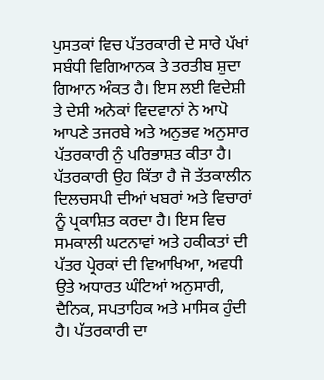ਪੁਸਤਕਾਂ ਵਿਚ ਪੱਤਰਕਾਰੀ ਦੇ ਸਾਰੇ ਪੱਖਾਂ ਸਬੰਧੀ ਵਿਗਿਆਨਕ ਤੇ ਤਰਤੀਬ ਸ਼ੁਦਾ ਗਿਆਨ ਅੰਕਤ ਹੈ। ਇਸ ਲਈ ਵਿਦੇਸ਼ੀ ਤੇ ਦੇਸੀ ਅਨੇਕਾਂ ਵਿਦਵਾਨਾਂ ਨੇ ਆਪੋ ਆਪਣੇ ਤਜਰਬੇ ਅਤੇ ਅਨੁਭਵ ਅਨੁਸਾਰ ਪੱਤਰਕਾਰੀ ਨੁੰ ਪਰਿਭਾਸ਼ਤ ਕੀਤਾ ਹੈ।
ਪੱਤਰਕਾਰੀ ਉਹ ਕਿੱਤਾ ਹੈ ਜੋ ਤੱਤਕਾਲੀਨ ਦਿਲਚਸਪੀ ਦੀਆਂ ਖਬਰਾਂ ਅਤੇ ਵਿਚਾਰਾਂ ਨੂੰ ਪ੍ਰਕਾਸ਼ਿਤ ਕਰਦਾ ਹੈ। ਇਸ ਵਿਚ ਸਮਕਾਲੀ ਘਟਨਾਵਾਂ ਅਤੇ ਹਕੀਕਤਾਂ ਦੀ ਪੱਤਰ ਪ੍ਰੇਰਕਾਂ ਦੀ ਵਿਆਖਿਆ, ਅਵਧੀ ਉਤੇ ਅਧਾਰਤ ਘੰਟਿਆਂ ਅਨੁਸਾਰੀ, ਦੈਨਿਕ, ਸਪਤਾਹਿਕ ਅਤੇ ਮਾਸਿਕ ਹੁੰਦੀ ਹੈ। ਪੱਤਰਕਾਰੀ ਦਾ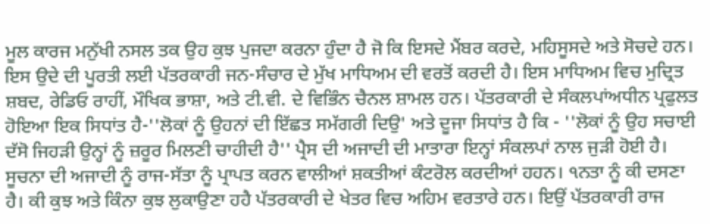ਮੂਲ ਕਾਰਜ ਮਨੁੱਖੀ ਨਸਲ ਤਕ ਉਹ ਕੁਝ ਪੁਜਦਾ ਕਰਨਾ ਹੁੰਦਾ ਹੈ ਜੋ ਕਿ ਇਸਦੇ ਮੈਂਬਰ ਕਰਦੇ, ਮਹਿਸੂਸਦੇ ਅਤੇ ਸੋਚਦੇ ਹਨ। ਇਸ ਉਦੇ ਦੀ ਪੂਰਤੀ ਲਈ ਪੱਤਰਕਾਰੀ ਜਨ-ਸੰਚਾਰ ਦੇ ਮੁੱਖ ਮਾਧਿਅਮ ਦੀ ਵਰਤੋਂ ਕਰਦੀ ਹੈ। ਇਸ ਮਾਧਿਅਮ ਵਿਚ ਮੁਦ੍ਰਿਤ ਸ਼ਬਦ, ਰੇਡਿਓ ਰਾਹੀਂ, ਮੌਖਿਕ ਭਾਸ਼ਾ, ਅਤੇ ਟੀ.ਵੀ. ਦੇ ਵਿਭਿੰਨ ਚੈਨਲ ਸ਼ਾਮਲ ਹਨ। ਪੱਤਰਕਾਰੀ ਦੇ ਸੰਕਲਪਾਂਅਧੀਨ ਪ੍ਰਫੁਲਤ ਹੋਇਆ ਇਕ ਸਿਧਾਂਤ ਹੈ-''ਲੋਕਾਂ ਨੂੰ ਉਹਨਾਂ ਦੀ ਇੱਛਤ ਸਮੱਗਰੀ ਦਿਉ' ਅਤੇ ਦੂਜਾ ਸਿਧਾਂਤ ਹੈ ਕਿ - ''ਲੋਕਾਂ ਨੂੰ ਉਹ ਸਚਾਈ ਦੱਸੋ ਜਿਹੜੀ ਉਨ੍ਹਾਂ ਨੂੰ ਜ਼ਰੂਰ ਮਿਲਣੀ ਚਾਹੀਦੀ ਹੈ'' ਪ੍ਰੈਸ ਦੀ ਅਜਾਦੀ ਦੀ ਮਾਤਾਰਾ ਇਨ੍ਹਾਂ ਸੰਕਲਪਾਂ ਨਾਲ ਜੁੜੀ ਹੋਈ ਹੈ। ਸੂਚਨਾ ਦੀ ਅਜਾਦੀ ਨੂੰ ਰਾਜ-ਸੱਤਾ ਨੂੰ ਪ੍ਰਾਪਤ ਕਰਨ ਵਾਲੀਆਂ ਸ਼ਕਤੀਆਂ ਕੰਟਰੋਲ ਕਰਦੀਆਂ ਹਹਨ। ੧ਨਤਾ ਨੂੰ ਕੀ ਦਸਣਾ ਹੈ। ਕੀ ਕੁਝ ਅਤੇ ਕਿੰਨਾ ਕੁਝ ਲੁਕਾਉਣਾ ਹਹੈ ਪੱਤਰਕਾਰੀ ਦੇ ਖੇਤਰ ਵਿਚ ਅਹਿਮ ਵਰਤਾਰੇ ਹਨ। ਇਉਂ ਪੱਤਰਕਾਰੀ ਰਾਜ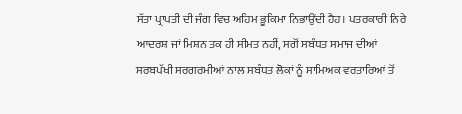ਸੱਤਾ ਪ੍ਰਾਪਤੀ ਦੀ ਜੰਗ ਵਿਚ ਅਹਿਮ ਭੂਕਿਮਾ ਨਿਭਾਉਂਦੀ ਹੈਹ। ਪਤਰਕਾਰੀ ਨਿਰੇ ਆਦਰਸ਼ ਜਾਂ ਮਿਸ਼ਨ ਤਕ ਹੀ ਸੀਮਤ ਨਹੀਂ, ਸਗੋਂ ਸਬੰਧਤ ਸਮਾਜ ਦੀਆਂ ਸਰਬਪੱਖੀ ਸਰਗਰਮੀਆਂ ਨਾਲ ਸਬੰਧਤ ਲੋਕਾਂ ਨੂੰ ਸਾਮਿਅਕ ਵਰਤਾਰਿਆਂ ਤੋਂ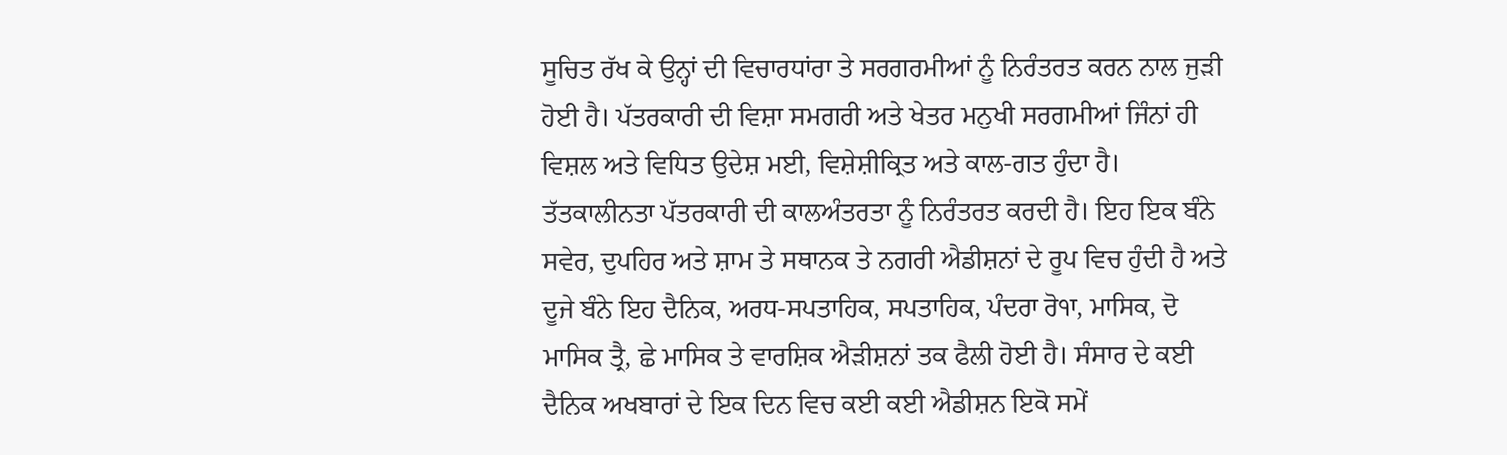ਸੂਚਿਤ ਰੱਖ ਕੇ ਉਨ੍ਹਾਂ ਦੀ ਵਿਚਾਰਧਾਂਰਾ ਤੇ ਸਰਗਰਮੀਆਂ ਨੂੰ ਨਿਰੰਤਰਤ ਕਰਨ ਨਾਲ ਜੁੜੀ ਹੋਈ ਹੈ। ਪੱਤਰਕਾਰੀ ਦੀ ਵਿਸ਼ਾ ਸਮਗਰੀ ਅਤੇ ਖੇਤਰ ਮਨੁਖੀ ਸਰਗਮੀਆਂ ਜਿੰਨਾਂ ਹੀ ਵਿਸ਼ਲ ਅਤੇ ਵਿਧਿਤ ਉਦੇਸ਼ ਮਈ, ਵਿਸ਼ੇਸ਼ੀਕ੍ਰਿਤ ਅਤੇ ਕਾਲ-ਗਤ ਹੁੰਦਾ ਹੈ। ਤੱਤਕਾਲੀਨਤਾ ਪੱਤਰਕਾਰੀ ਦੀ ਕਾਲਅੰਤਰਤਾ ਨੂੰ ਨਿਰੰਤਰਤ ਕਰਦੀ ਹੈ। ਇਹ ਇਕ ਬੰਨੇ ਸਵੇਰ, ਦੁਪਹਿਰ ਅਤੇ ਸ਼ਾਮ ਤੇ ਸਥਾਨਕ ਤੇ ਨਗਰੀ ਐਡੀਸ਼ਨਾਂ ਦੇ ਰੂਪ ਵਿਚ ਹੁੰਦੀ ਹੈ ਅਤੇ ਦੂਜੇ ਬੰਨੇ ਇਹ ਦੈਨਿਕ, ਅਰਧ-ਸਪਤਾਹਿਕ, ਸਪਤਾਹਿਕ, ਪੰਦਰਾ ਰੋ੧ਾ, ਮਾਸਿਕ, ਦੋ ਮਾਸਿਕ ਤ੍ਰੈ, ਛੇ ਮਾਸਿਕ ਤੇ ਵਾਰਸ਼ਿਕ ਐੜੀਸ਼ਨਾਂ ਤਕ ਫੈਲੀ ਹੋਈ ਹੈ। ਸੰਸਾਰ ਦੇ ਕਈ ਦੈਨਿਕ ਅਖਬਾਰਾਂ ਦੇ ਇਕ ਦਿਨ ਵਿਚ ਕਈ ਕਈ ਐਡੀਸ਼ਨ ਇਕੋ ਸਮੇਂ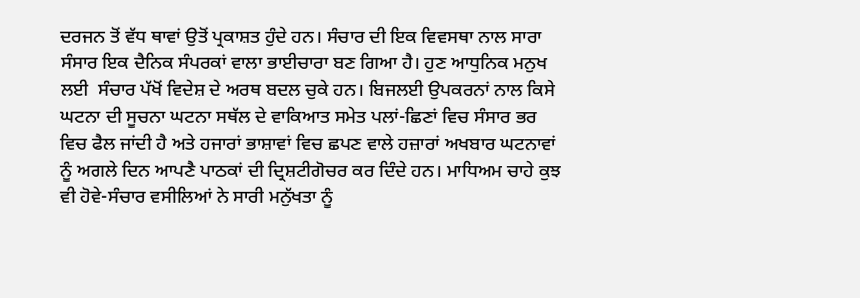ਦਰਜਨ ਤੋਂ ਵੱਧ ਥਾਵਾਂ ਉਤੋਂ ਪ੍ਰਕਾਸ਼ਤ ਹੁੰਦੇ ਹਨ। ਸੰਚਾਰ ਦੀ ਇਕ ਵਿਵਸਥਾ ਨਾਲ ਸਾਰਾ ਸੰਸਾਰ ਇਕ ਦੈਨਿਕ ਸੰਪਰਕਾਂ ਵਾਲਾ ਭਾਈਚਾਰਾ ਬਣ ਗਿਆ ਹੈ। ਹੁਣ ਆਧੁਨਿਕ ਮਨੁਖ ਲਈ  ਸੰਚਾਰ ਪੱਖੋਂ ਵਿਦੇਸ਼ ਦੇ ਅਰਥ ਬਦਲ ਚੁਕੇ ਹਨ। ਬਿਜਲਈ ਉਪਕਰਨਾਂ ਨਾਲ ਕਿਸੇ ਘਟਨਾ ਦੀ ਸੂਚਨਾ ਘਟਨਾ ਸਥੱਲ ਦੇ ਵਾਕਿਆਤ ਸਮੇਤ ਪਲਾਂ-ਛਿਣਾਂ ਵਿਚ ਸੰਸਾਰ ਭਰ ਵਿਚ ਫੈਲ ਜਾਂਦੀ ਹੈ ਅਤੇ ਹਜਾਰਾਂ ਭਾਸ਼ਾਵਾਂ ਵਿਚ ਛਪਣ ਵਾਲੇ ਹਜ਼ਾਰਾਂ ਅਖਬਾਰ ਘਟਨਾਵਾਂ ਨੂੰ ਅਗਲੇ ਦਿਨ ਆਪਣੈ ਪਾਠਕਾਂ ਦੀ ਦ੍ਰਿਸ਼ਟੀਗੋਚਰ ਕਰ ਦਿੰਦੇ ਹਨ। ਮਾਧਿਅਮ ਚਾਹੇ ਕੁਝ ਵੀ ਹੋਵੇ-ਸੰਚਾਰ ਵਸੀਲਿਆਂ ਨੇ ਸਾਰੀ ਮਨੁੱਖਤਾ ਨੂੰ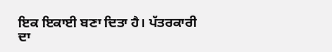ਇਕ ਇਕਾਈ ਬਣਾ ਦਿਤਾ ਹੈ। ਪੱਤਰਕਾਰੀ ਦਾ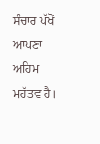ਸੰਚਾਰ ਪੱਖੋਂ ਆਪਣਾ ਅਹਿਮ ਮਹੱਤਵ ਹੈ।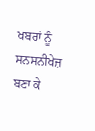ਖਬਰਾਂ ਨੂੰ ਸਨਸਨੀਖੇਜ਼ ਬਣਾ ਕੇ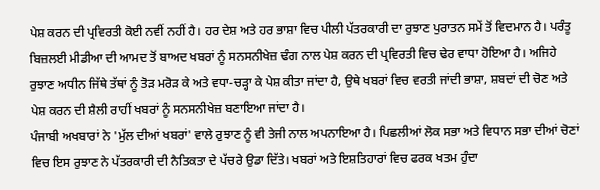ਪੇਸ਼ ਕਰਨ ਦੀ ਪ੍ਰਵਿਰਤੀ ਕੋਈ ਨਵੀਂ ਨਹੀਂ ਹੈ। ਹਰ ਦੇਸ਼ ਅਤੇ ਹਰ ਭਾਸ਼ਾ ਵਿਚ ਪੀਲੀ ਪੱਤਰਕਾਰੀ ਦਾ ਰੁਝਾਣ ਪੁਰਾਤਨ ਸਮੇਂ ਤੋਂ ਵਿਦਮਾਨ ਹੈ। ਪਰੰਤੂ ਬਿਜ਼ਲਈ ਮੀਡੀਆ ਦੀ ਆਮਦ ਤੋਂ ਬਾਅਦ ਖਬਰਾਂ ਨੂੰ ਸਨਸਨੀਖੇਜ਼ ਢੰਗ ਨਾਲ ਪੇਸ਼ ਕਰਨ ਦੀ ਪ੍ਰਵਿਰਤੀ ਵਿਚ ਢੇਰ ਵਾਧਾ ਹੋਇਆ ਹੈ। ਅਜਿਹੇ ਰੁਝਾਣ ਅਧੀਨ ਜਿੱਥੇ ਤੱਥਾਂ ਨੂੰ ਤੋੜ ਮਰੋੜ ਕੇ ਅਤੇ ਵਧਾ-ਚੜ੍ਹਾ ਕੇ ਪੇਸ਼ ਕੀਤਾ ਜਾਂਦਾ ਹੈ, ਉਥੇ ਖਬਰਾਂ ਵਿਚ ਵਰਤੀ ਜਾਂਦੀ ਭਾਸ਼ਾ, ਸ਼ਬਦਾਂ ਦੀ ਚੋਣ ਅਤੇ ਪੇਸ਼ ਕਰਨ ਦੀ ਸ਼ੈਲੀ ਰਾਹੀਂ ਖਬਰਾਂ ਨੂੰ ਸਨਸਨੀਖੇਜ਼ ਬਣਾਇਆ ਜਾਂਦਾ ਹੈ।
ਪੰਜਾਬੀ ਅਖਬਾਰਾਂ ਨੇ 'ਮੁੱਲ ਦੀਆਂ ਖਬਰਾਂ' ਵਾਲੇ ਰੁਝਾਣ ਨੂੰ ਵੀ ਤੇਜੀ ਨਾਲ ਅਪਨਾਇਆ ਹੈ। ਪਿਛਲੀਆਂ ਲੋਕ ਸਭਾ ਅਤੇ ਵਿਧਾਨ ਸਭਾ ਦੀਆਂ ਚੋਣਾਂ ਵਿਚ ਇਸ ਰੁਝਾਣ ਨੇ ਪੱਤਰਕਾਰੀ ਦੀ ਨੈਤਿਕਤਾ ਦੇ ਪੱਚਰੇ ਉਡਾ ਦਿੱਤੇ। ਖਬਰਾਂ ਅਤੇ ਇਸ਼ਤਿਹਾਰਾਂ ਵਿਚ ਫਰਕ ਖਤਮ ਹੁੰਦਾ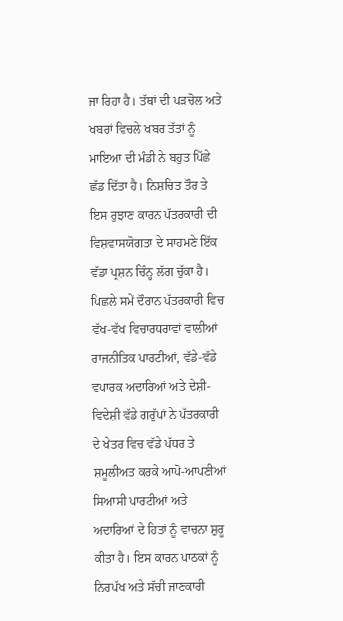ਜਾ ਰਿਹਾ ਹੈ। ਤੱਥਾਂ ਦੀ ਪੜਚੋਲ ਅਤੇ ਖਬਰਾਂ ਵਿਚਲੇ ਖਬਰ ਤੱਤਾਂ ਨੂੰ ਮਾਇਆ ਦੀ ਮੰਡੀ ਨੇ ਬਹੁਤ ਪਿੱਛੇ ਛੱਡ ਦਿੱਤਾ ਹੈ। ਨਿਸ਼ਚਿਤ ਤੌਰ ਤੇ ਇਸ ਰੁਝਾਣ ਕਾਰਨ ਪੱਤਰਕਾਰੀ ਦੀ ਵਿਸ਼ਵਾਸਯੋਗਤਾ ਦੇ ਸਾਹਮਣੇ ਇੱਕ ਵੱਡਾ ਪ੍ਰਸ਼ਨ ਚਿੰਨ੍ਹ ਲੱਗ ਚੁੱਕਾ ਹੈ।
ਪਿਛਲੇ ਸਮੇਂ ਦੌਰਾਨ ਪੱਤਰਕਾਰੀ ਵਿਚ ਵੱਖ-ਵੱਖ ਵਿਚਾਰਧਰਾਵਾਂ ਵਾਲੀਆਂ ਰਾਜਨੀਤਿਕ ਪਾਰਟੀਆਂ, ਵੱਡੇ-ਵੱਡੇ ਵਪਾਰਕ ਅਦਾਰਿਆਂ ਅਤੇ ਦੇਸ਼ੀ-ਵਿਦੇਸ਼ੀ ਵੱਡੇ ਗਰੁੱਪਾਂ ਨੇ ਪੱਤਰਕਾਰੀ ਦੇ ਖੇਤਰ ਵਿਚ ਵੱਡੇ ਪੱਧਰ ਤੇ ਸ਼ਮੂਲੀਅਤ ਕਰਕੇ ਆਪੋ-ਆਪਣੀਆਂ ਸਿਆਸੀ ਪਾਰਟੀਆਂ ਅਤੇ ਅਦਾਰਿਆਂ ਦੇ ਹਿਤਾਂ ਨੂੰ ਵਾਚਨਾ ਸ਼ੁਰੂ ਕੀਤਾ ਹੈ। ਇਸ ਕਾਰਨ ਪਾਠਕਾਂ ਨੂੰ ਨਿਰਪੱਖ ਅਤੇ ਸੱਚੀ ਜਾਣਕਾਰੀ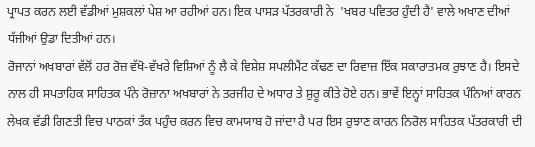ਪ੍ਰਾਪਤ ਕਰਨ ਲਈ ਵੱਡੀਆਂ ਮੁਸ਼ਕਲਾਂ ਪੇਸ਼ ਆ ਰਹੀਆਂ ਹਨ। ਇਕ ਪਾਸੜ ਪੱਤਰਕਾਰੀ ਨੇ  'ਖਬਰ ਪਵਿਤਰ ਹੁੰਦੀ ਹੈ' ਵਾਲੇ ਅਖਾਣ ਦੀਆਂ ਧੱਜੀਆਂ ਉਡਾ ਦਿਤੀਆਂ ਹਨ।
ਰੋਜਾਨਾਂ ਅਖਬਾਰਾਂ ਵੱਲੋਂ ਹਰ ਰੋਜ਼ ਵੱਖੋ-ਵੱਖਰੇ ਵਿਸ਼ਿਆਂ ਨੂੰ ਲੈ ਕੇ ਵਿਸ਼ੇਸ਼ ਸਪਲੀਮੈਂਟ ਕੱਢਣ ਦਾ ਰਿਵਾਜ਼ ਇੱਕ ਸਕਾਰਾਤਮਕ ਰੁਝਾਣ ਹੈ। ਇਸਦੇ ਨਾਲ ਹੀ ਸਪਤਾਹਿਕ ਸਾਹਿਤਕ ਪੰਨੇ ਰੋਜ਼ਾਨਾ ਅਖਬਾਰਾਂ ਨੇ ਤਰਜੀਹ ਦੇ ਅਧਾਰ ਤੇ ਸ਼ੁਰੂ ਕੀਤੇ ਹੋਏ ਹਨ। ਭਾਵੇਂ ਇਨ੍ਹਾਂ ਸਾਹਿਤਕ ਪੰਨਿਆਂ ਕਾਰਨ ਲੇਖਕ ਵੱਡੀ ਗਿਣਤੀ ਵਿਚ ਪਾਠਕਾਂ ਤੱਕ ਪਹੁੰਚ ਕਰਨ ਵਿਚ ਕਾਮਯਾਬ ਹੋ ਜਾਂਦਾ ਹੈ ਪਰ ਇਸ ਰੁਝਾਣ ਕਾਰਨ ਨਿਰੋਲ ਸਾਹਿਤਕ ਪੱਤਰਕਾਰੀ ਦੀ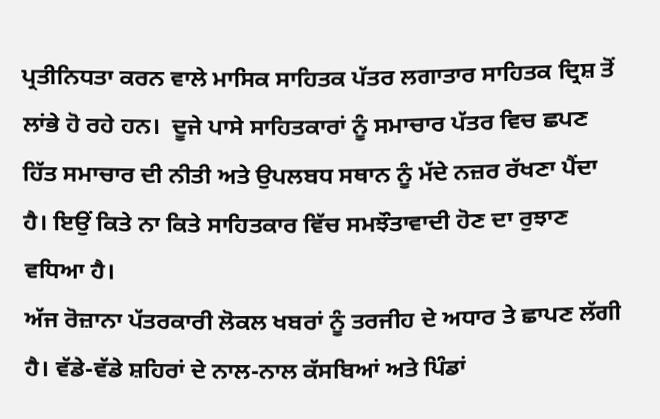ਪ੍ਰਤੀਨਿਧਤਾ ਕਰਨ ਵਾਲੇ ਮਾਸਿਕ ਸਾਹਿਤਕ ਪੱਤਰ ਲਗਾਤਾਰ ਸਾਹਿਤਕ ਦ੍ਰਿਸ਼ ਤੋਂ ਲਾਂਭੇ ਹੋ ਰਹੇ ਹਨ।  ਦੂਜੇ ਪਾਸੇ ਸਾਹਿਤਕਾਰਾਂ ਨੂੰ ਸਮਾਚਾਰ ਪੱਤਰ ਵਿਚ ਛਪਣ ਹਿੱਤ ਸਮਾਚਾਰ ਦੀ ਨੀਤੀ ਅਤੇ ਉਪਲਬਧ ਸਥਾਨ ਨੂੰ ਮੱਦੇ ਨਜ਼ਰ ਰੱਖਣਾ ਪੈਂਦਾ ਹੈ। ਇਉਂ ਕਿਤੇ ਨਾ ਕਿਤੇ ਸਾਹਿਤਕਾਰ ਵਿੱਚ ਸਮਝੌਤਾਵਾਦੀ ਹੋਣ ਦਾ ਰੁਝਾਣ ਵਧਿਆ ਹੈ।
ਅੱਜ ਰੋਜ਼ਾਨਾ ਪੱਤਰਕਾਰੀ ਲੋਕਲ ਖਬਰਾਂ ਨੂੰ ਤਰਜੀਹ ਦੇ ਅਧਾਰ ਤੇ ਛਾਪਣ ਲੱਗੀ ਹੈ। ਵੱਡੇ-ਵੱਡੇ ਸ਼ਹਿਰਾਂ ਦੇ ਨਾਲ-ਨਾਲ ਕੱਸਬਿਆਂ ਅਤੇ ਪਿੰਡਾਂ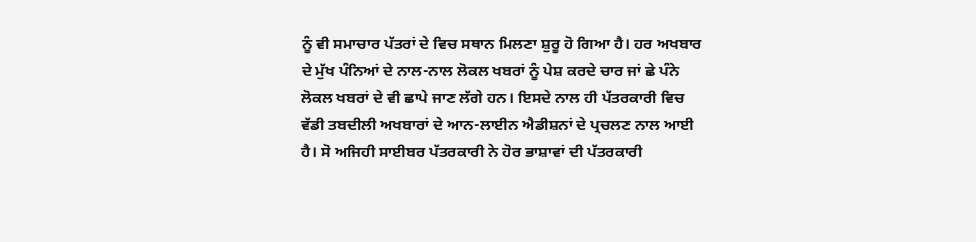ਨੂੰ ਵੀ ਸਮਾਚਾਰ ਪੱਤਰਾਂ ਦੇ ਵਿਚ ਸਥਾਨ ਮਿਲਣਾ ਸ਼ੁਰੂ ਹੋ ਗਿਆ ਹੈ। ਹਰ ਅਖਬਾਰ ਦੇ ਮੁੱਖ ਪੰਨਿਆਂ ਦੇ ਨਾਲ-ਨਾਲ ਲੋਕਲ ਖਬਰਾਂ ਨੂੰ ਪੇਸ਼ ਕਰਦੇ ਚਾਰ ਜਾਂ ਛੇ ਪੰਨੇ ਲੋਕਲ ਖਬਰਾਂ ਦੇ ਵੀ ਛਾਪੇ ਜਾਣ ਲੱਗੇ ਹਨ। ਇਸਦੇ ਨਾਲ ਹੀ ਪੱਤਰਕਾਰੀ ਵਿਚ ਵੱਡੀ ਤਬਦੀਲੀ ਅਖਬਾਰਾਂ ਦੇ ਆਨ-ਲਾਈਨ ਐਡੀਸ਼ਨਾਂ ਦੇ ਪ੍ਰਚਲਣ ਨਾਲ ਆਈ ਹੈ। ਸੋ ਅਜਿਹੀ ਸਾਈਬਰ ਪੱਤਰਕਾਰੀ ਨੇ ਹੋਰ ਭਾਸ਼ਾਵਾਂ ਦੀ ਪੱਤਰਕਾਰੀ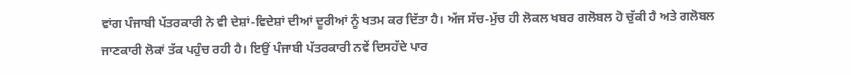ਵਾਂਗ ਪੰਜਾਬੀ ਪੱਤਰਕਾਰੀ ਨੇ ਵੀ ਦੇਸ਼ਾਂ-ਵਿਦੇਸ਼ਾਂ ਦੀਆਂ ਦੂਰੀਆਂ ਨੂੰ ਖਤਮ ਕਰ ਦਿੱਤਾ ਹੈ। ਅੱਜ ਸੱਚ-ਮੁੱਚ ਹੀ ਲੋਕਲ ਖਬਰ ਗਲੋਬਲ ਹੋ ਚੁੱਕੀ ਹੈ ਅਤੇ ਗਲੋਬਲ ਜਾਣਕਾਰੀ ਲੋਕਾਂ ਤੱਕ ਪਹੁੰਚ ਰਹੀ ਹੈ। ਇਉਂ ਪੰਜਾਬੀ ਪੱਤਰਕਾਰੀ ਨਵੇਂ ਦਿਸਹੱਦੇ ਪਾਰ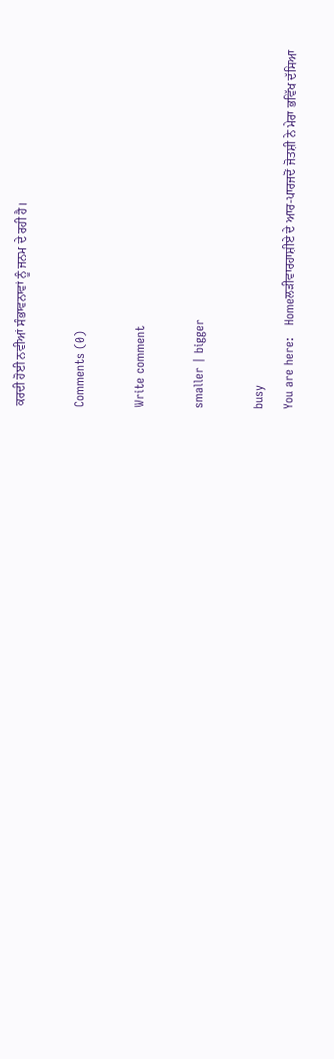ਕਰਦੀ ਹੋਈ ਨਵੀਆਂ ਸੰਭਾਵਨਾਵਾਂ ਨੂੰ ਜਨਮ ਦੇ ਰਹੀ ਹੈ।

Comments (0)

Write comment

smaller | bigger

busy
You are here:   Homeਲੜੀਵਾਰਹਾਸ਼ੀਏ ਦੇ ਆਰ-ਪਾਰਜਦੋਂ ਜੋਤਸ਼ੀ ਨੇ ਮੇਰਾ ਭਵਿੱਖ ਦੱਸਿਆ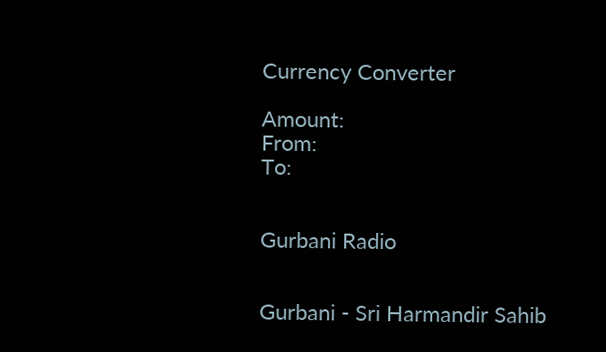Currency Converter

Amount:
From:
To:


Gurbani Radio


Gurbani - Sri Harmandir Sahib